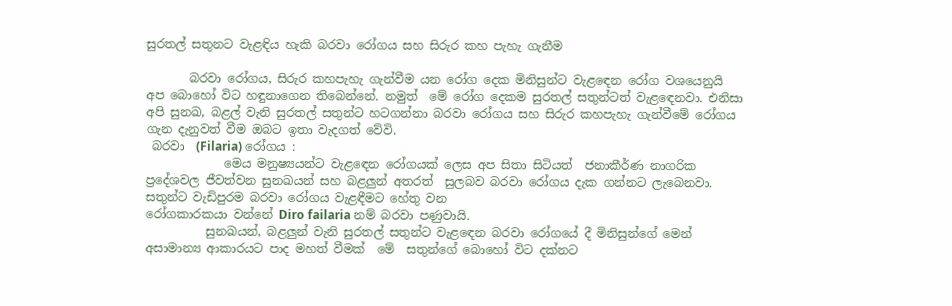සුරතල් සතුනට වැළඳිය හැකි බරවා රෝගය සහ සිරුර කහ පැහැ ගැනීම

       බරවා රෝගය, සිරුර කහපැහැ ගැන්වීම යන රෝග දෙක මිනිසුන්ට වැළඳෙන රෝග වශයෙනුයි අප බොහෝ විට හඳුනාගෙන තිබෙන්නේ. නමුත්  මේ රෝග දෙකම සුරතල් සතුන්ටත් වැළඳෙනවා. එනිසා අපි සුනඛ, බළල් වැනි සුරතල් සතුන්ට හටගන්නා බරවා රෝගය සහ සිරුර කහපැහැ ගැන්වීමේ රෝගය ගැන දැනුවත් වීම ඔබට ඉතා වැදගත් වේවි.
 බරවා  (Filaria) රෝගය :
             මෙය මනුෂ්‍යයන්ට වැළඳෙන රෝගයක් ලෙස අප සිතා සිටියත්  ජනාකීර්ණ නාගරික ප්‍රදේශවල ජීවත්වන සුනඛයන් සහ බළලුන් අතරත්  සුලබව බරවා රෝගය දැක ගන්නට ලැබෙනවා. සතුන්ට වැඩිපුරම බරවා රෝගය වැළඳීමට හේතු වන
රෝගකාරකයා වන්නේ Diro failaria නම් බරවා පණුවායි.
          සුනඛයන්, බළලුන් වැනි සුරතල් සතුන්ට වැළඳෙන බරවා රෝගයේ දී මිනිසුන්ගේ මෙන් අසාමාන්‍ය ආකාරයට පාද මහත් වීමක්  මේ  සතුන්ගේ බොහෝ විට දක්නට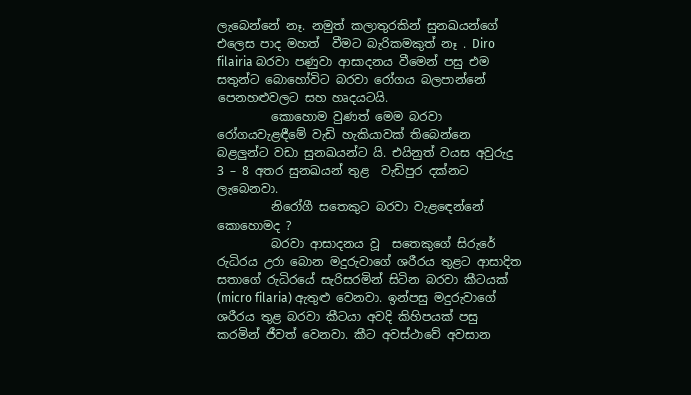ලැබෙන්නේ නෑ. නමුත් කලාතුරකින් සුනඛයන්ගේ එලෙස පාද මහත්  වීමට බැරිකමකුත් නෑ . Diro filairia බරවා පණුවා ආසාදනය වීමෙන් පසු එම සතුන්ට බොහෝවිට බරවා රෝගය බලපාන්නේ පෙනහළුවලට සහ හෘදයටයි.
         කොහොම වුණත් මෙම බරවා රෝගයවැළඳීමේ වැඩි හැකියාවක් තිබෙන්නෙ  බළලුන්ට වඩා සුනඛයන්ට යි. එයිනුත් වයස අවුරුදු 3 – 8 අතර සුනඛයන් තුළ  වැඩිපුර දක්නට ලැබෙනවා.
         නිරෝගී සතෙකුට බරවා වැළඳෙන්නේ කොහොමද ?
         බරවා ආසාදනය වූ  සතෙකුගේ සිරුරේ රුධිරය උරා බොන මදුරුවාගේ ශරීරය තුළට ආසාදිත සතාගේ රුධිරයේ සැරිසරමින් සිටින බරවා කීටයක් (micro filaria) ඇතුළු වෙනවා. ඉන්පසු මදුරුවාගේ  ශරීරය තුළ බරවා කීටයා අවදි කිහිපයක් පසු කරමින් ජීවත් වෙනවා. කීට අවස්ථාවේ අවසාන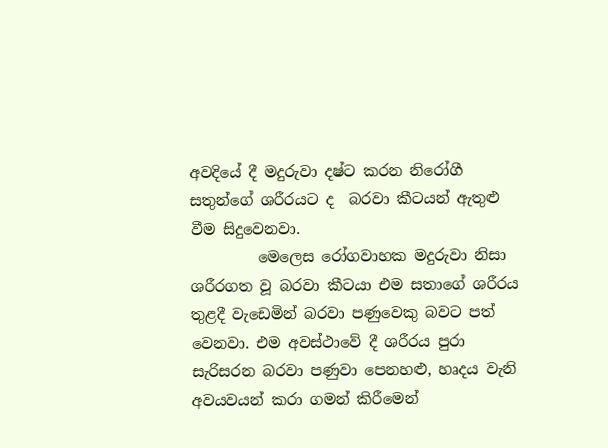අවදියේ දී මදුරුවා දෂ්ට කරන නිරෝගී  සතුන්ගේ ශරීරයට ද  බරවා කීටයන් ඇතුළු වීම සිදුවෙනවා.
         මෙලෙස රෝගවාහක මදුරුවා නිසා ශරීරගත වූ බරවා කීටයා එම සතාගේ ශරීරය තුළදී වැඩෙමින් බරවා පණුවෙකු බවට පත් වෙනවා. එම අවස්ථාවේ දී ශරීරය පුරා සැරිසරන බරවා පණුවා පෙනහළු, හෘදය වැනි අවයවයන් කරා ගමන් කිරීමෙන්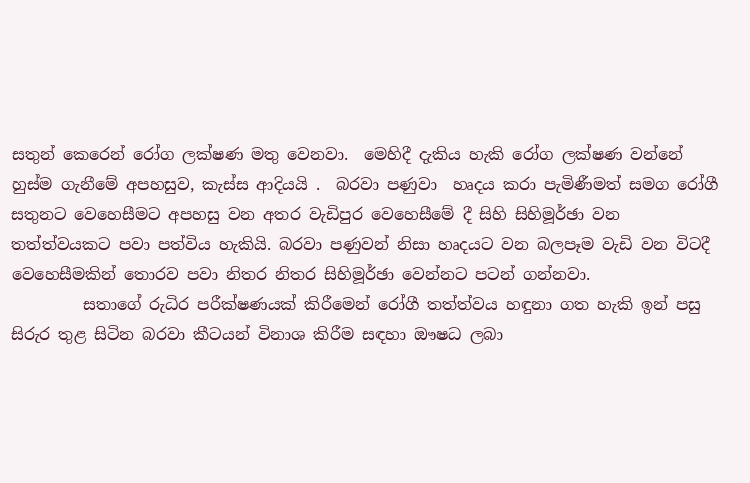සතුන් කෙරෙන් රෝග ලක්ෂණ මතු වෙනවා.  මෙහිදී දැකිය හැකි රෝග ලක්ෂණ වන්නේ හුස්ම ගැනීමේ අපහසුව, කැස්ස ආදියයි .  බරවා පණුවා  හෘදය කරා පැමිණීමත් සමග රෝගී සතුනට වෙහෙසීමට අපහසු වන අතර වැඩිපුර වෙහෙසීමේ දී සිහි සිහිමූර්ඡා වන තත්ත්වයකට පවා පත්විය හැකියි. බරවා පණුවන් නිසා හෘදයට වන බලපෑම වැඩි වන විටදී   වෙහෙසීමකින් තොරව පවා නිතර නිතර සිහිමූර්ඡා වෙන්නට පටන් ගන්නවා.
         සතාගේ රුධිර පරීක්ෂණයක් කිරීමෙන් රෝගී තත්ත්වය හඳුනා ගත හැකි ඉන් පසු සිරුර තුළ සිටින බරවා කීටයන් විනාශ කිරීම සඳහා ඖෂධ ලබා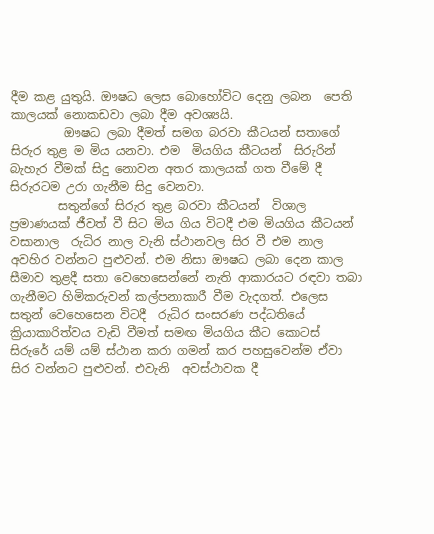දීම කළ යුතුයි. ඖෂධ ලෙස බොහෝවිට දෙනු ලබන  පෙති  කාලයක් නොකඩවා ලබා දීම අවශ්‍යයි.
         ඖෂධ ලබා දීමත් සමග බරවා කීටයන් සතාගේ සිරුර තුළ ම මිය යනවා. එම  මියගිය කීටයන්  සිරුරින් බැහැර වීමක් සිදු නොවන අතර කාලයක් ගත වීමේ දී සිරුරටම උරා ගැනීම සිදු වෙනවා.
        සතුන්ගේ සිරුර තුළ බරවා කීටයන්  විශාල ප්‍රමාණයක් ජීවත් වී සිට මිය ගිය විටදී එම මියගිය කීටයන් වසානාල  රුධිර නාල වැනි ස්ථානවල සිර වී එම නාල අවහිර වන්නට පුළුවන්. එම නිසා ඖෂධ ලබා දෙන කාල සීමාව තුළදී සතා වෙහෙසෙන්නේ නැති ආකාරයට රඳවා තබා ගැනීමට හිමිකරුවන් කල්පනාකාරී වීම වැදගත්. එලෙස සතුන් වෙහෙසෙන විටදී  රුධිර සංසරණ පද්ධතියේ ක්‍රියාකාරිත්වය වැඩි වීමත් සමඟ මියගිය කීට කොටස් සිරුරේ යම් යම් ස්ථාන කරා ගමන් කර පහසුවෙන්ම ඒවා සිර වන්නට පුළුවන්. එවැනි  අවස්ථාවක දී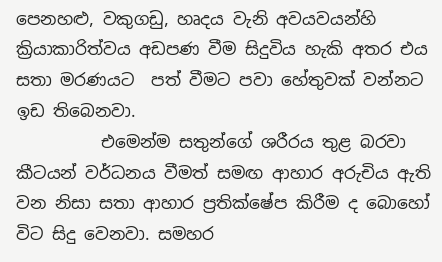පෙනහළු, වකුගඩු, හෘදය වැනි අවයවයන්හි  ක්‍රියාකාරිත්වය අඩපණ වීම සිදුවිය හැකි අතර එය සතා මරණයට  පත් වීමට පවා හේතුවක් වන්නට ඉඩ තිබෙනවා.
          එමෙන්ම සතුන්ගේ ශරීරය තුළ බරවා කීටයන් වර්ධනය වීමත් සමඟ ආහාර අරුචිය ඇති වන නිසා සතා ආහාර ප්‍රතික්ෂේප කිරීම ද බොහෝ විට සිදු වෙනවා. සමහර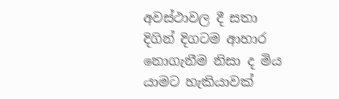අවස්ථාවල දී සතා  දිගින් දිගටම ආහාර නොගැනීම නිසා ද මිය යාමට හැකියාවක්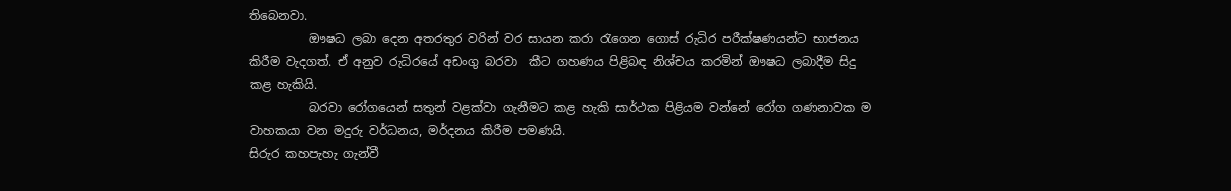තිබෙනවා.
          ඖෂධ ලබා දෙන අතරතුර වරින් වර සායන කරා රැගෙන ගොස් රුධිර පරීක්ෂණයන්ට භාජනය කිරීම වැදගත්. ඒ අනුව රුධිරයේ අඩංගු බරවා  කීට ගහණය පිළිබඳ නිශ්චය කරමින් ඖෂධ ලබාදීම සිදු කළ හැකියි.
          බරවා රෝගයෙන් සතුන් වළක්වා ගැනීමට කළ හැකි සාර්ථක පිළියම වන්නේ රෝග ගණනාවක ම වාහකයා වන මදුරු වර්ධනය, මර්දනය කිරීම පමණයි.
සිරුර කහපැහැ ගැන්වී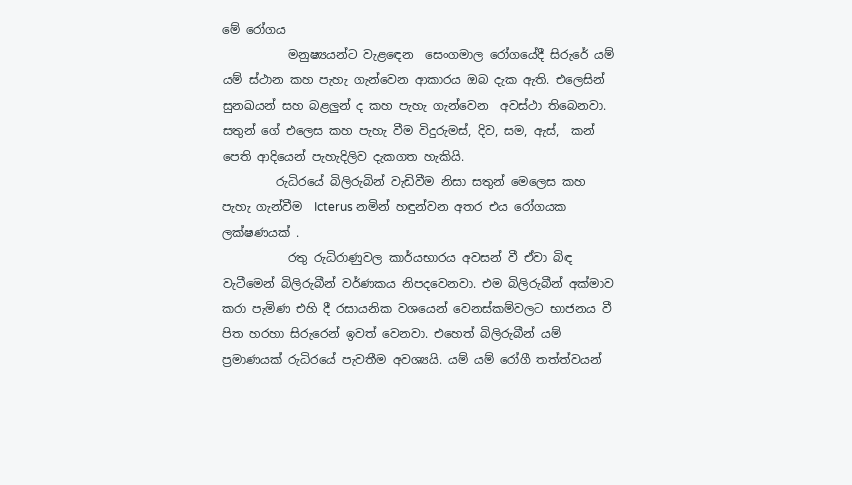මේ රෝගය
           මනුෂ්‍යයන්ට වැළඳෙන  සෙංගමාල රෝගයේදී සිරුරේ යම් යම් ස්ථාන කහ පැහැ ගැන්වෙන ආකාරය ඔබ දැක ඇති. එලෙසින් සුනඛයන් සහ බළලුන් ද කහ පැහැ ගැන්වෙන  අවස්ථා තිබෙනවා. සතුන් ගේ එලෙස කහ පැහැ වීම විදුරුමස්, දිව, සම, ඇස්,  කන් පෙති ආදියෙන් පැහැදිලිව දැකගත හැකියි.
         රුධිරයේ බිලිරුබින් වැඩිවීම නිසා සතුන් මෙලෙස කහ පැහැ ගැන්වීම  Icterus නමින් හඳුන්වන අතර එය රෝගයක ලක්ෂණයක් .
           රතු රුධිරාණුවල කාර්යභාරය අවසන් වී ඒවා බිඳ වැටීමෙන් බිලිරුබීන් වර්ණකය නිපදවෙනවා. එම බිලිරුබීන් අක්මාව කරා පැමිණ එහි දී රසායනික වශයෙන් වෙනස්කම්වලට භාජනය වී  පිත හරහා සිරුරෙන් ඉවත් වෙනවා. එහෙත් බිලිරුබීන් යම් ප්‍රමාණයක් රුධිරයේ පැවතීම අවශ්‍යයි. යම් යම් රෝගී තත්ත්වයන්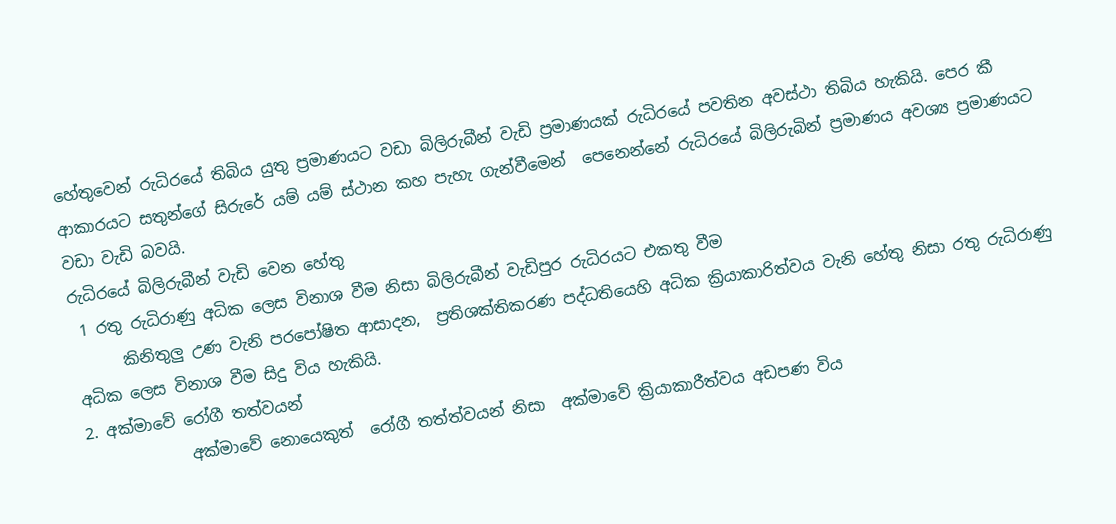හේතුවෙන් රුධිරයේ තිබිය යුතු ප්‍රමාණයට වඩා බිලිරුබීන් වැඩි ප්‍රමාණයක් රුධිරයේ පවතින අවස්ථා තිබිය හැකියි. පෙර කී ආකාරයට සතුන්ගේ සිරුරේ යම් යම් ස්ථාන කහ පැහැ ගැන්වීමෙන්  පෙනෙන්නේ රුධිරයේ බිලිරුබින් ප්‍රමාණය අවශ්‍ය ප්‍රමාණයට වඩා වැඩි බවයි.
රුධිරයේ බිලිරුබීන් වැඩි වෙන හේතු
 1 රතු රුධිරාණු අධික ලෙස විනාශ වීම නිසා බිලිරුබීන් වැඩිපුර රුධිරයට එකතු වීම
      කිනිතුලු උණ වැනි පරපෝෂිත ආසාදන,  ප්‍රතිශක්තිකරණ පද්ධතියෙහි අධික ක්‍රියාකාරිත්වය වැනි හේතු නිසා රතු රුධිරාණු අධික ලෙස විනාශ වීම සිදු විය හැකියි.
2. අක්මාවේ රෝගී තත්වයන්
             අක්මාවේ නොයෙකුත්  රෝගී තත්ත්වයන් නිසා  අක්මාවේ ක්‍රියාකාරීත්වය අඩපණ විය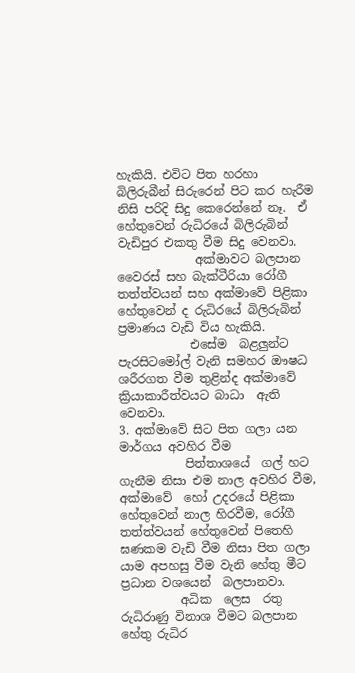හැකියි. එවිට පිත හරහා බිලිරුබීන් සිරුරෙන් පිට කර හැරීම නිසි පරිදි සිදු කෙරෙන්නේ නෑ.  ඒ හේතුවෙන් රුධිරයේ බිලිරුබින් වැඩිපුර එකතු වීම සිදු වෙනවා.
             අක්මාවට බලපාන වෛරස් සහ බැක්ටීරියා රෝගී තත්ත්වයන් සහ අක්මාවේ පිළිකා හේතුවෙන් ද රුධිරයේ බිලිරුබින් ප්‍රමාණය වැඩි විය හැකියි.
            එසේම  බළලුන්ට පැරසිටමෝල් වැනි සමහර ඖෂධ
ශරීරගත වීම තුළින්ද අක්මාවේ  ක්‍රියාකාරීත්වයට බාධා  ඇති වෙනවා.
3. අක්මාවේ සිට පිත ගලා යන මාර්ගය අවහිර වීම
           පිත්තාශයේ  ගල් හට ගැනීම නිසා එම නාල අවහිර වීම,  අක්මාවේ  හෝ උදරයේ පිළිකා හේතුවෙන් නාල හිරවීම, රෝගී තත්ත්වයන් හේතුවෙන් පිතෙහි ඝණකම වැඩි වීම නිසා පිත ගලා යාම අපහසු වීම වැනි හේතු මීට ප්‍රධාන වශයෙන්  බලපානවා.
          අධික  ලෙස  රතු රුධිරාණු විනාශ වීමට බලපාන හේතු රුධිර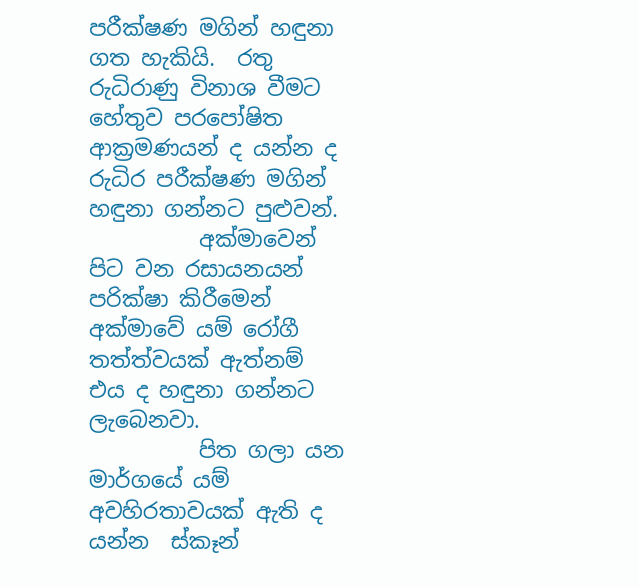පරීක්ෂණ මගින් හඳුනා ගත හැකියි.  රතු රුධිරාණු විනාශ වීමට හේතුව පරපෝෂිත ආක්‍රමණයන් ද යන්න ද රුධිර පරීක්ෂණ මගින් හඳුනා ගන්නට පුළුවන්.
          අක්මාවෙන් පිට වන රසායනයන් පරික්ෂා කිරීමෙන් අක්මාවේ යම් රෝගී තත්ත්වයක් ඇත්නම් එය ද හඳුනා ගන්නට ලැබෙනවා.
          පිත ගලා යන මාර්ගයේ යම් අවහිරතාවයක් ඇති ද යන්න  ස්කෑන්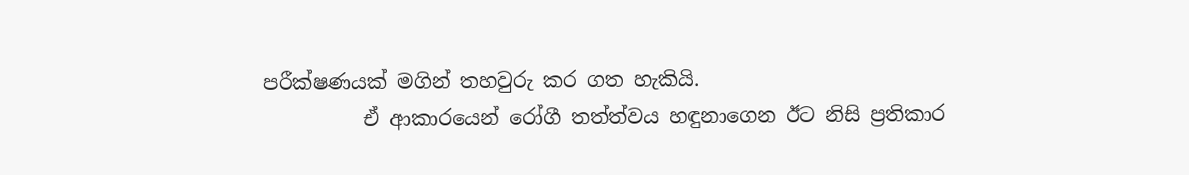පරීක්ෂණයක් මගින් තහවුරු කර ගත හැකියි.
          ඒ ආකාරයෙන් රෝගී තත්ත්වය හඳුනාගෙන ඊට නිසි ප්‍රතිකාර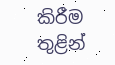කිරීම තුළින්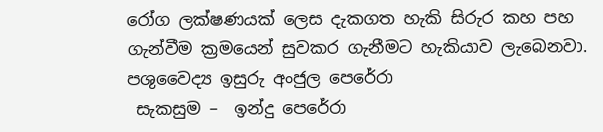රෝග ලක්ෂණයක් ලෙස දැකගත හැකි සිරුර කහ පහ ගැන්වීම ක්‍රමයෙන් සුවකර ගැනීමට හැකියාව ලැබෙනවා.
පශුවෛද්‍ය ඉසුරු අංජුල පෙරේරා
 සැකසුම –  ඉන්දු පෙරේරා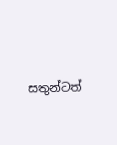සතුන්ටත්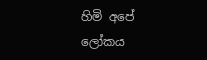හිමි අපේ ලෝකය